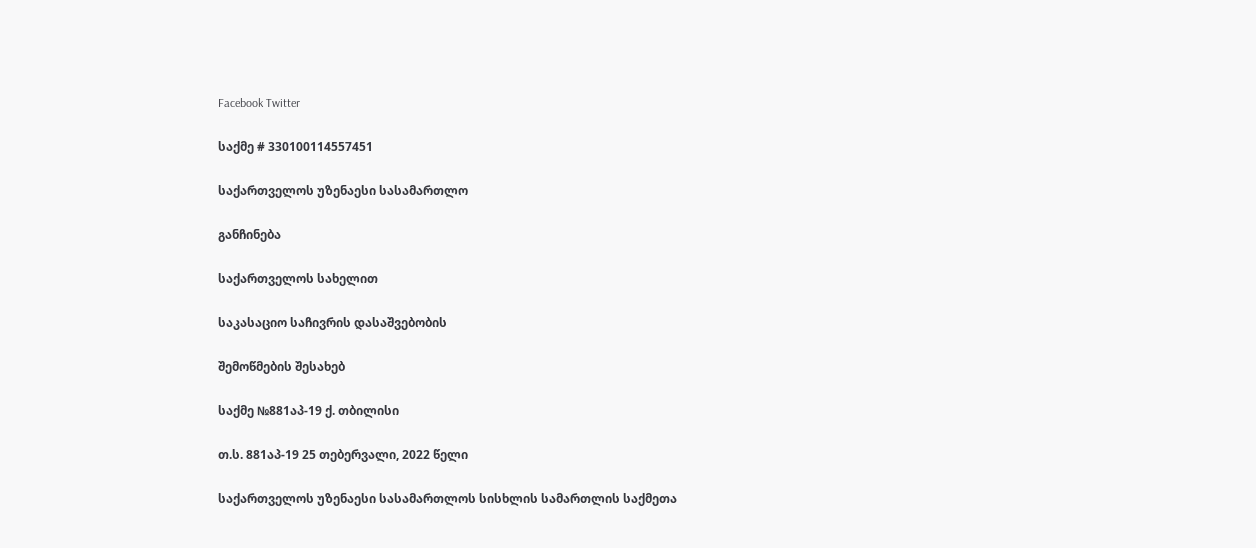Facebook Twitter

საქმე # 330100114557451

საქართველოს უზენაესი სასამართლო

განჩინება

საქართველოს სახელით

საკასაციო საჩივრის დასაშვებობის

შემოწმების შესახებ

საქმე №881აპ-19 ქ. თბილისი

თ.ს. 881აპ-19 25 თებერვალი, 2022 წელი

საქართველოს უზენაესი სასამართლოს სისხლის სამართლის საქმეთა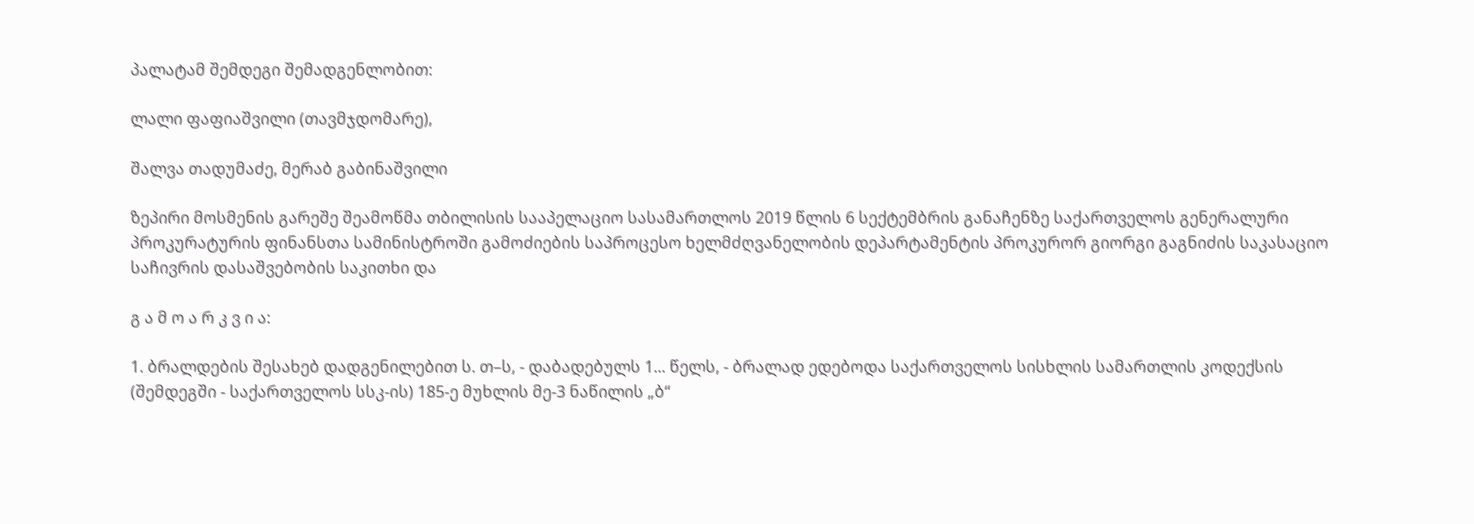პალატამ შემდეგი შემადგენლობით:

ლალი ფაფიაშვილი (თავმჯდომარე),

შალვა თადუმაძე, მერაბ გაბინაშვილი

ზეპირი მოსმენის გარეშე შეამოწმა თბილისის სააპელაციო სასამართლოს 2019 წლის 6 სექტემბრის განაჩენზე საქართველოს გენერალური პროკურატურის ფინანსთა სამინისტროში გამოძიების საპროცესო ხელმძღვანელობის დეპარტამენტის პროკურორ გიორგი გაგნიძის საკასაციო საჩივრის დასაშვებობის საკითხი და

გ ა მ ო ა რ კ ვ ი ა:

1. ბრალდების შესახებ დადგენილებით ს. თ–ს, - დაბადებულს 1... წელს, - ბრალად ედებოდა საქართველოს სისხლის სამართლის კოდექსის (შემდეგში - საქართველოს სსკ-ის) 185-ე მუხლის მე-3 ნაწილის „ბ“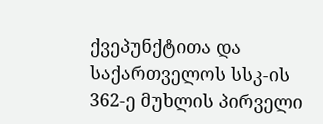ქვეპუნქტითა და საქართველოს სსკ-ის 362-ე მუხლის პირველი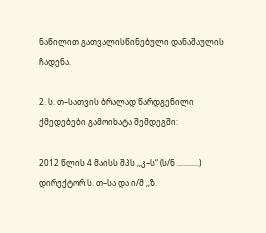ნაწილით გათვალისწინებული დანაშაულის ჩადენა.

2. ს. თ–სათვის ბრალად წარდგენილი ქმედებები გამოიხატა შემდეგში:

2012 წლის 4 მაისს შპს ,,კ–ს“ (ს/ნ ...........) დირექტორ ს. თ–სა და ი/მ ,,ზ.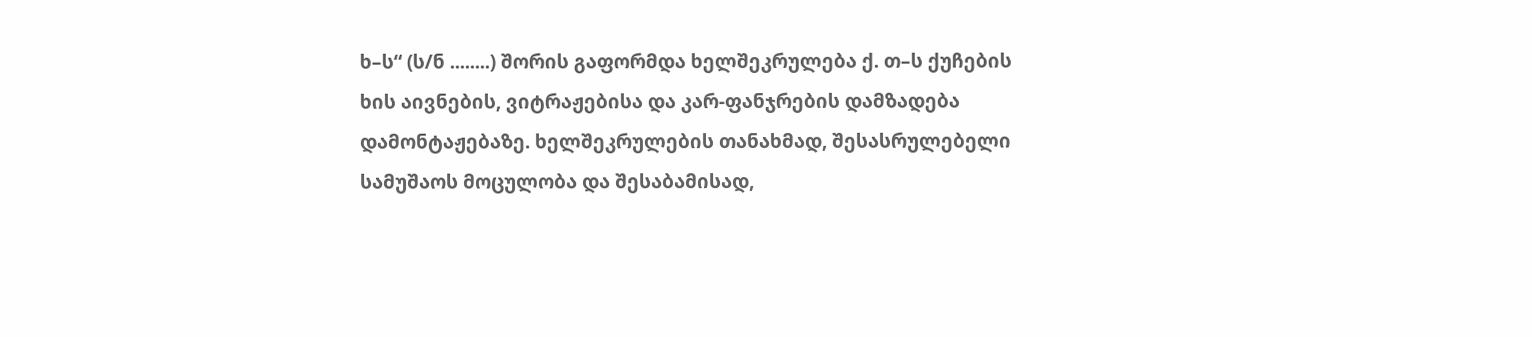ხ–ს“ (ს/ნ ........) შორის გაფორმდა ხელშეკრულება ქ. თ–ს ქუჩების ხის აივნების, ვიტრაჟებისა და კარ-ფანჯრების დამზადება დამონტაჟებაზე. ხელშეკრულების თანახმად, შესასრულებელი სამუშაოს მოცულობა და შესაბამისად,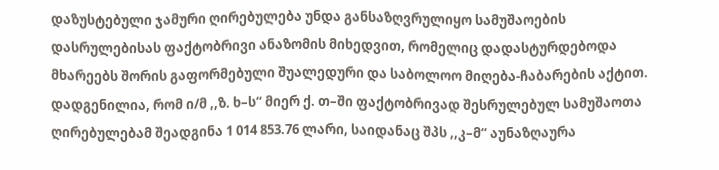დაზუსტებული ჯამური ღირებულება უნდა განსაზღვრულიყო სამუშაოების დასრულებისას ფაქტობრივი ანაზომის მიხედვით, რომელიც დადასტურდებოდა მხარეებს შორის გაფორმებული შუალედური და საბოლოო მიღება-ჩაბარების აქტით. დადგენილია, რომ ი/მ ,,ზ. ხ–ს“ მიერ ქ. თ–ში ფაქტობრივად შესრულებულ სამუშაოთა ღირებულებამ შეადგინა 1 014 853.76 ლარი, საიდანაც შპს ,,კ–მ“ აუნაზღაურა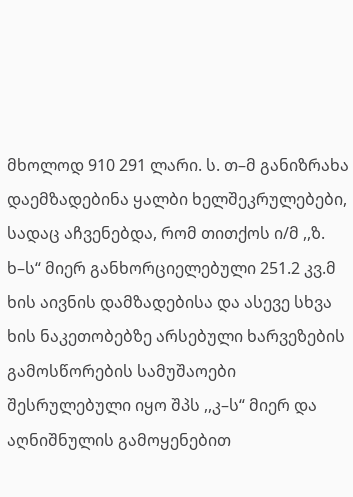მხოლოდ 910 291 ლარი. ს. თ–მ განიზრახა დაემზადებინა ყალბი ხელშეკრულებები, სადაც აჩვენებდა, რომ თითქოს ი/მ ,,ზ. ხ–ს“ მიერ განხორციელებული 251.2 კვ.მ ხის აივნის დამზადებისა და ასევე სხვა ხის ნაკეთობებზე არსებული ხარვეზების გამოსწორების სამუშაოები შესრულებული იყო შპს ,,კ–ს“ მიერ და აღნიშნულის გამოყენებით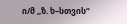ი/მ ,,ზ. ხ–სთვის“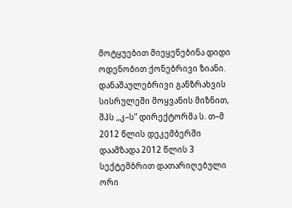მოტყუებით მიეყენებინა დიდი ოდენობით ქონებრივი ზიანი. დანაშაულებრივი განზრახვის სისრულეში მოყვანის მიზნით, შპს ,,კ–ს“ დირექტორმა ს. თ–მ 2012 წლის დეკემბერში დაამზადა 2012 წლის 3 სექტემბრით დათარიღებული ორი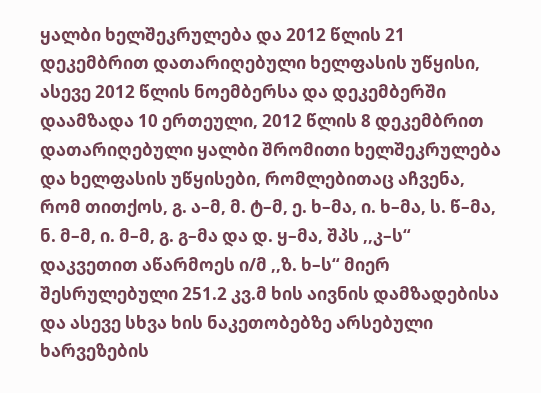ყალბი ხელშეკრულება და 2012 წლის 21 დეკემბრით დათარიღებული ხელფასის უწყისი, ასევე 2012 წლის ნოემბერსა და დეკემბერში დაამზადა 10 ერთეული, 2012 წლის 8 დეკემბრით დათარიღებული ყალბი შრომითი ხელშეკრულება და ხელფასის უწყისები, რომლებითაც აჩვენა, რომ თითქოს, გ. ა–მ, მ. ტ–მ, ე. ხ–მა, ი. ხ–მა, ს. წ–მა, ნ. მ–მ, ი. მ–მ, გ. გ–მა და დ. ყ–მა, შპს ,,კ–ს“ დაკვეთით აწარმოეს ი/მ ,,ზ. ხ–ს“ მიერ შესრულებული 251.2 კვ.მ ხის აივნის დამზადებისა და ასევე სხვა ხის ნაკეთობებზე არსებული ხარვეზების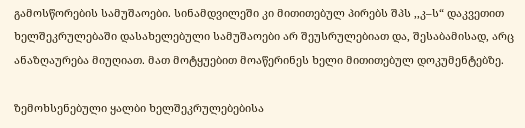გამოსწორების სამუშაოები. სინამდვილეში კი მითითებულ პირებს შპს ,,კ–ს“ დაკვეთით ხელშეკრულებაში დასახელებული სამუშაოები არ შეუსრულებიათ და, შესაბამისად, არც ანაზღაურება მიუღიათ. მათ მოტყუებით მოაწერინეს ხელი მითითებულ დოკუმენტებზე.

ზემოხსენებული ყალბი ხელშეკრულებებისა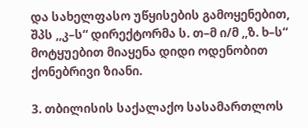და სახელფასო უწყისების გამოყენებით, შპს ,,კ–ს“ დირექტორმა ს. თ–მ ი/მ ,,ზ. ხ–ს“ მოტყუებით მიაყენა დიდი ოდენობით ქონებრივი ზიანი.

3. თბილისის საქალაქო სასამართლოს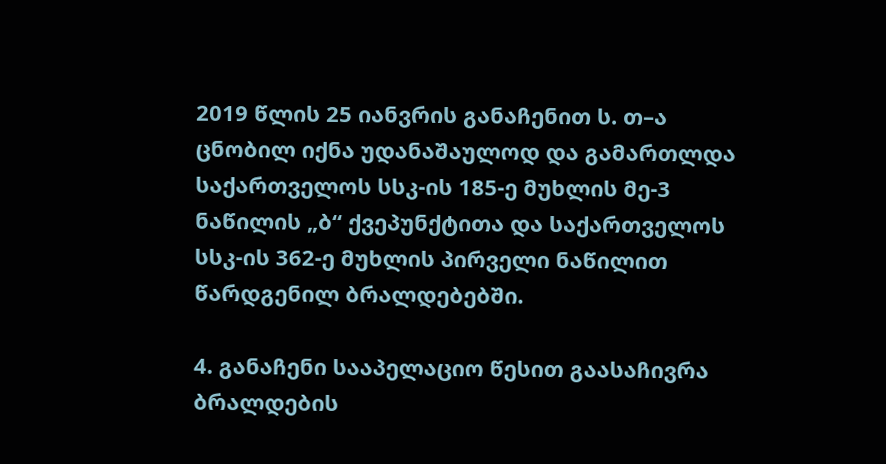2019 წლის 25 იანვრის განაჩენით ს. თ–ა ცნობილ იქნა უდანაშაულოდ და გამართლდა საქართველოს სსკ-ის 185-ე მუხლის მე-3 ნაწილის „ბ“ ქვეპუნქტითა და საქართველოს სსკ-ის 362-ე მუხლის პირველი ნაწილით წარდგენილ ბრალდებებში.

4. განაჩენი სააპელაციო წესით გაასაჩივრა ბრალდების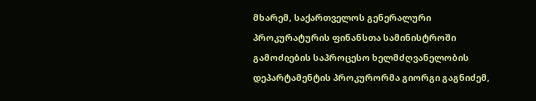მხარემ, საქართველოს გენერალური პროკურატურის ფინანსთა სამინისტროში გამოძიების საპროცესო ხელმძღვანელობის დეპარტამენტის პროკურორმა გიორგი გაგნიძემ,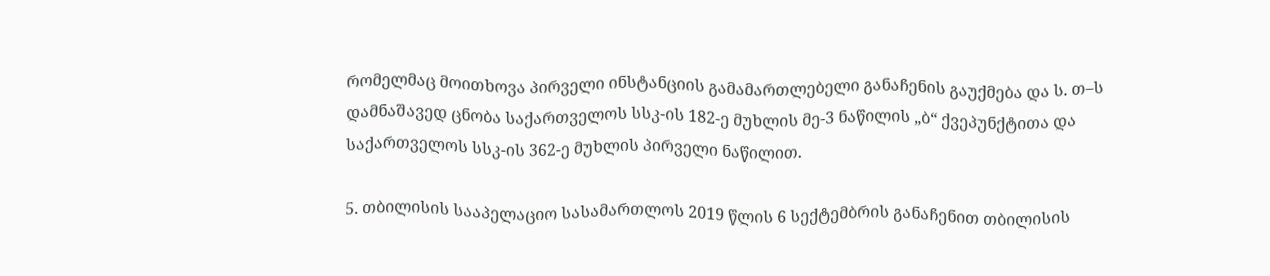რომელმაც მოითხოვა პირველი ინსტანციის გამამართლებელი განაჩენის გაუქმება და ს. თ–ს დამნაშავედ ცნობა საქართველოს სსკ-ის 182-ე მუხლის მე-3 ნაწილის „ბ“ ქვეპუნქტითა და საქართველოს სსკ-ის 362-ე მუხლის პირველი ნაწილით.

5. თბილისის სააპელაციო სასამართლოს 2019 წლის 6 სექტემბრის განაჩენით თბილისის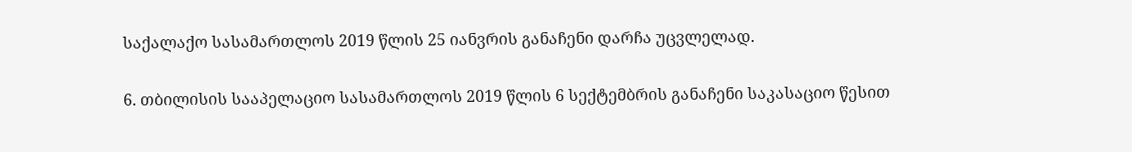საქალაქო სასამართლოს 2019 წლის 25 იანვრის განაჩენი დარჩა უცვლელად.

6. თბილისის სააპელაციო სასამართლოს 2019 წლის 6 სექტემბრის განაჩენი საკასაციო წესით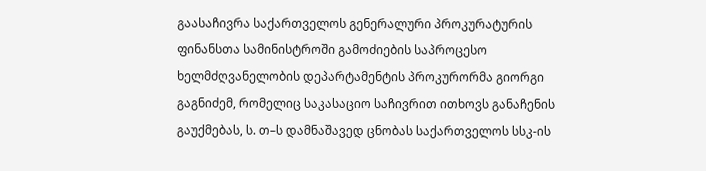გაასაჩივრა საქართველოს გენერალური პროკურატურის ფინანსთა სამინისტროში გამოძიების საპროცესო ხელმძღვანელობის დეპარტამენტის პროკურორმა გიორგი გაგნიძემ, რომელიც საკასაციო საჩივრით ითხოვს განაჩენის გაუქმებას, ს. თ–ს დამნაშავედ ცნობას საქართველოს სსკ-ის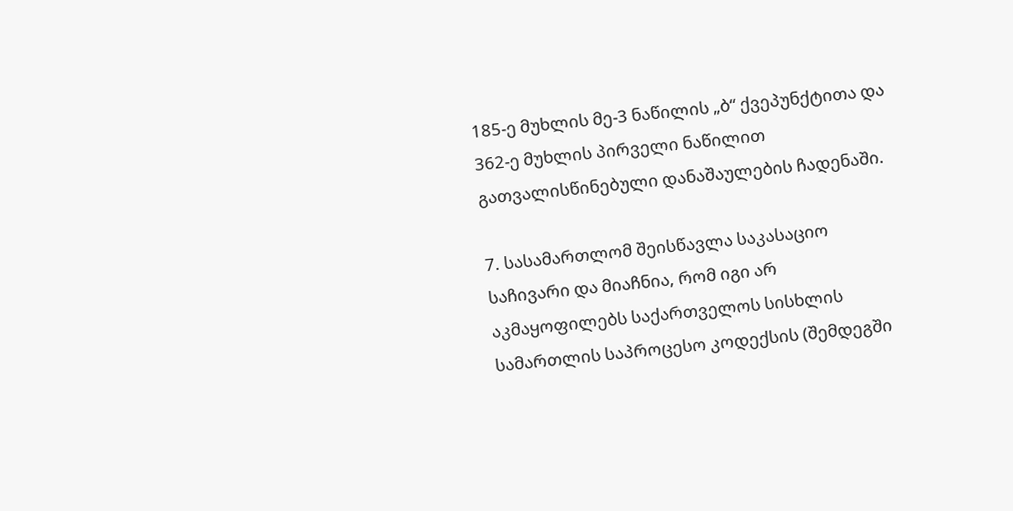185-ე მუხლის მე-3 ნაწილის „ბ“ ქვეპუნქტითა და 362-ე მუხლის პირველი ნაწილით გათვალისწინებული დანაშაულების ჩადენაში.

7. სასამართლომ შეისწავლა საკასაციო საჩივარი და მიაჩნია, რომ იგი არ აკმაყოფილებს საქართველოს სისხლის სამართლის საპროცესო კოდექსის (შემდეგში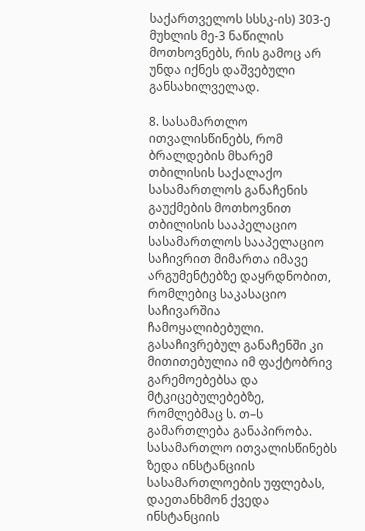საქართველოს სსსკ-ის) 303-ე მუხლის მე-3 ნაწილის მოთხოვნებს, რის გამოც არ უნდა იქნეს დაშვებული განსახილველად.

8. სასამართლო ითვალისწინებს, რომ ბრალდების მხარემ თბილისის საქალაქო სასამართლოს განაჩენის გაუქმების მოთხოვნით თბილისის სააპელაციო სასამართლოს სააპელაციო საჩივრით მიმართა იმავე არგუმენტებზე დაყრდნობით, რომლებიც საკასაციო საჩივარშია ჩამოყალიბებული. გასაჩივრებულ განაჩენში კი მითითებულია იმ ფაქტობრივ გარემოებებსა და მტკიცებულებებზე, რომლებმაც ს. თ–ს გამართლება განაპირობა. სასამართლო ითვალისწინებს ზედა ინსტანციის სასამართლოების უფლებას, დაეთანხმონ ქვედა ინსტანციის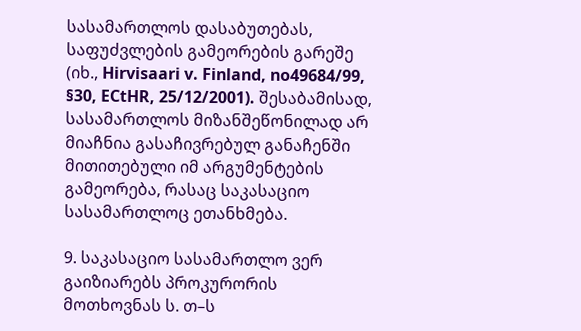სასამართლოს დასაბუთებას, საფუძვლების გამეორების გარეშე (იხ., Hirvisaari v. Finland, no49684/99, §30, ECtHR, 25/12/2001). შესაბამისად, სასამართლოს მიზანშეწონილად არ მიაჩნია გასაჩივრებულ განაჩენში მითითებული იმ არგუმენტების გამეორება, რასაც საკასაციო სასამართლოც ეთანხმება.

9. საკასაციო სასამართლო ვერ გაიზიარებს პროკურორის მოთხოვნას ს. თ–ს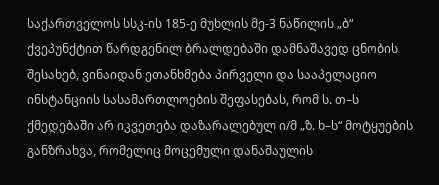საქართველოს სსკ-ის 185-ე მუხლის მე-3 ნაწილის „ბ“ ქვეპუნქტით წარდგენილ ბრალდებაში დამნაშავედ ცნობის შესახებ, ვინაიდან ეთანხმება პირველი და სააპელაციო ინსტანციის სასამართლოების შეფასებას, რომ ს. თ–ს ქმედებაში არ იკვეთება დაზარალებულ ი/მ „ზ. ხ–ს“ მოტყუების განზრახვა, რომელიც მოცემული დანაშაულის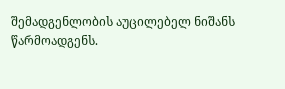შემადგენლობის აუცილებელ ნიშანს წარმოადგენს.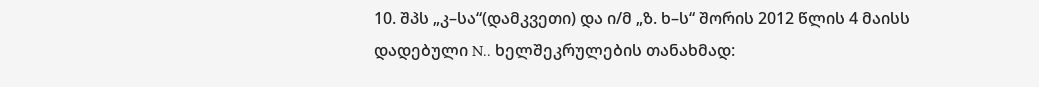10. შპს „კ–სა“(დამკვეთი) და ი/მ „ზ. ხ–ს“ შორის 2012 წლის 4 მაისს დადებული N.. ხელშეკრულების თანახმად: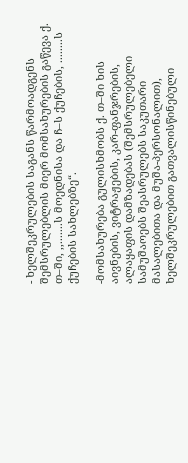- ხელშეკრულების საგანს წარმოადგენს შემსრულებლის მიერ მომსახურების გაწევა ქ. თ–ში, ,,.......ს მოედნისა და ჩ–ს ქუჩების, ........ს ქუჩების სახლებზე“.

-მომსახურება გულისხმობს ქ. თ–ში ხის აივნების, ვიტრაჟების, კარ-ფანჯრების, ალაყაფის დამზადებას (შემსრულებელი სამუშაოებს შეასრულებს საკუთარი მასალებითა და მუშა-პერსონალით), ხელშეკრულებით გათვალისწინებული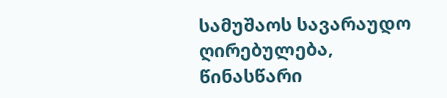სამუშაოს სავარაუდო ღირებულება, წინასწარი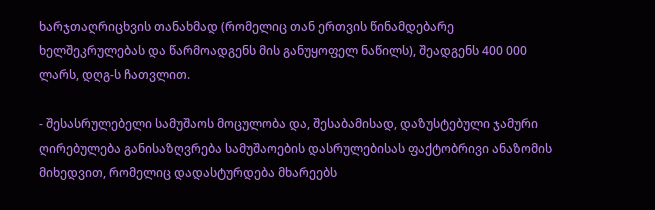ხარჯთაღრიცხვის თანახმად (რომელიც თან ერთვის წინამდებარე ხელშეკრულებას და წარმოადგენს მის განუყოფელ ნაწილს), შეადგენს 400 000 ლარს, დღგ-ს ჩათვლით.

- შესასრულებელი სამუშაოს მოცულობა და, შესაბამისად, დაზუსტებული ჯამური ღირებულება განისაზღვრება სამუშაოების დასრულებისას ფაქტობრივი ანაზომის მიხედვით, რომელიც დადასტურდება მხარეებს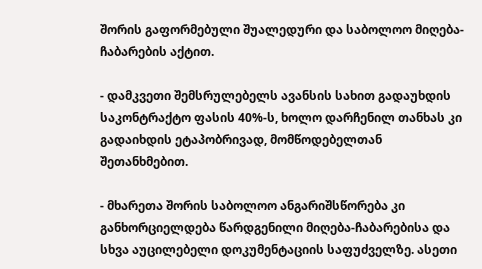შორის გაფორმებული შუალედური და საბოლოო მიღება-ჩაბარების აქტით.

- დამკვეთი შემსრულებელს ავანსის სახით გადაუხდის საკონტრაქტო ფასის 40%-ს, ხოლო დარჩენილ თანხას კი გადაიხდის ეტაპობრივად, მომწოდებელთან შეთანხმებით.

- მხარეთა შორის საბოლოო ანგარიშსწორება კი განხორციელდება წარდგენილი მიღება-ჩაბარებისა და სხვა აუცილებელი დოკუმენტაციის საფუძველზე. ასეთი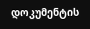დოკუმენტის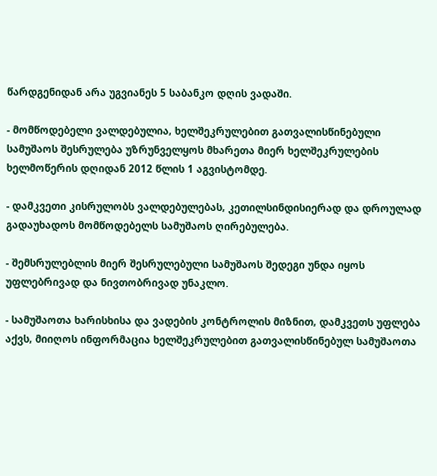წარდგენიდან არა უგვიანეს 5 საბანკო დღის ვადაში.

- მომწოდებელი ვალდებულია, ხელშეკრულებით გათვალისწინებული სამუშაოს შესრულება უზრუნველყოს მხარეთა მიერ ხელშეკრულების ხელმოწერის დღიდან 2012 წლის 1 აგვისტომდე.

- დამკვეთი კისრულობს ვალდებულებას, კეთილსინდისიერად და დროულად გადაუხადოს მომწოდებელს სამუშაოს ღირებულება.

- შემსრულებლის მიერ შესრულებული სამუშაოს შედეგი უნდა იყოს უფლებრივად და ნივთობრივად უნაკლო.

- სამუშაოთა ხარისხისა და ვადების კონტროლის მიზნით, დამკვეთს უფლება აქვს, მიიღოს ინფორმაცია ხელშეკრულებით გათვალისწინებულ სამუშაოთა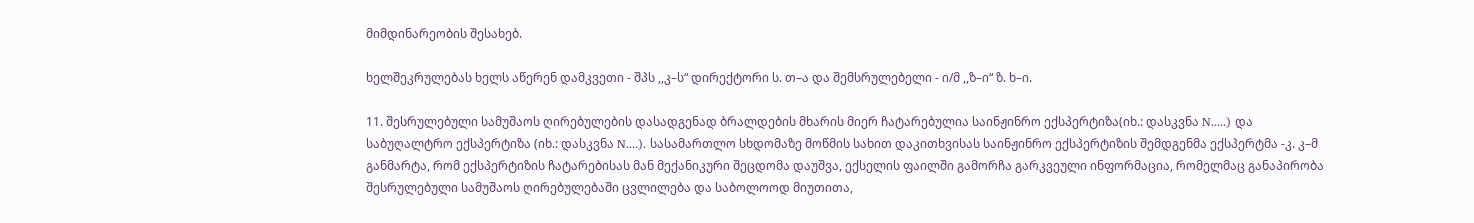მიმდინარეობის შესახებ.

ხელშეკრულებას ხელს აწერენ დამკვეთი - შპს ,,კ–ს“ დირექტორი ს. თ–ა და შემსრულებელი - ი/მ ,,ზ–ი“ ზ. ხ–ი.

11. შესრულებული სამუშაოს ღირებულების დასადგენად ბრალდების მხარის მიერ ჩატარებულია საინჟინრო ექსპერტიზა(იხ.: დასკვნა N.....) და საბუღალტრო ექსპერტიზა (იხ.: დასკვნა N....). სასამართლო სხდომაზე მოწმის სახით დაკითხვისას საინჟინრო ექსპერტიზის შემდგენმა ექსპერტმა -კ. კ–მ განმარტა, რომ ექსპერტიზის ჩატარებისას მან მექანიკური შეცდომა დაუშვა, ექსელის ფაილში გამორჩა გარკვეული ინფორმაცია, რომელმაც განაპირობა შესრულებული სამუშაოს ღირებულებაში ცვლილება და საბოლოოდ მიუთითა,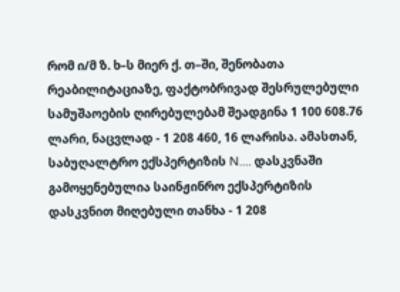რომ ი/მ ზ. ხ–ს მიერ ქ. თ–ში, შენობათა რეაბილიტაციაზე, ფაქტობრივად შესრულებული სამუშაოების ღირებულებამ შეადგინა 1 100 608.76 ლარი, ნაცვლად - 1 208 460, 16 ლარისა. ამასთან, საბუღალტრო ექსპერტიზის N.... დასკვნაში გამოყენებულია საინჟინრო ექსპერტიზის დასკვნით მიღებული თანხა - 1 208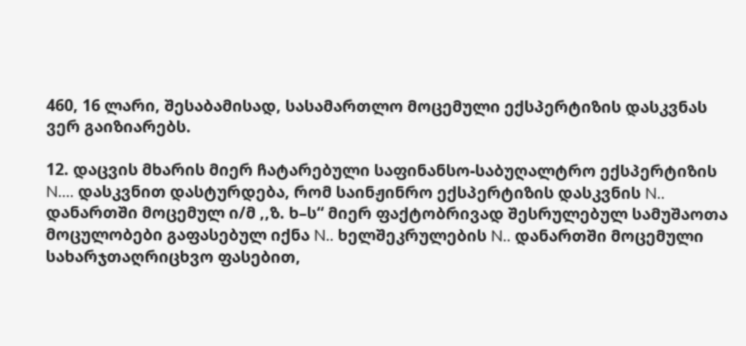460, 16 ლარი, შესაბამისად, სასამართლო მოცემული ექსპერტიზის დასკვნას ვერ გაიზიარებს.

12. დაცვის მხარის მიერ ჩატარებული საფინანსო-საბუღალტრო ექსპერტიზის N.... დასკვნით დასტურდება, რომ საინჟინრო ექსპერტიზის დასკვნის N.. დანართში მოცემულ ი/მ ,,ზ. ხ–ს“ მიერ ფაქტობრივად შესრულებულ სამუშაოთა მოცულობები გაფასებულ იქნა N.. ხელშეკრულების N.. დანართში მოცემული სახარჯთაღრიცხვო ფასებით,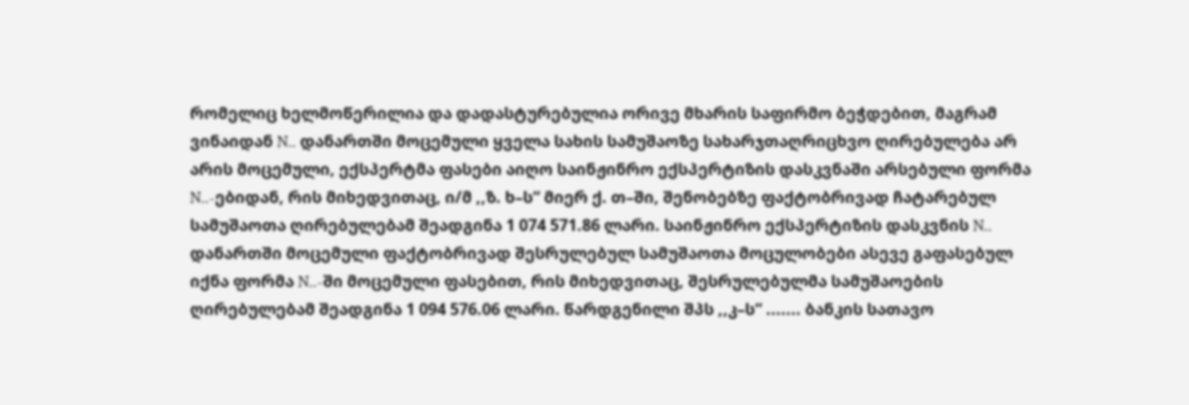რომელიც ხელმოწერილია და დადასტურებულია ორივე მხარის საფირმო ბეჭდებით, მაგრამ ვინაიდან N.. დანართში მოცემული ყველა სახის სამუშაოზე სახარჯთაღრიცხვო ღირებულება არ არის მოცემული, ექსპერტმა ფასები აიღო საინჟინრო ექსპერტიზის დასკვნაში არსებული ფორმა N..-ებიდან, რის მიხედვითაც, ი/მ ,,ზ. ხ–ს“ მიერ ქ. თ–ში, შენობებზე ფაქტობრივად ჩატარებულ სამუშაოთა ღირებულებამ შეადგინა 1 074 571.86 ლარი. საინჟინრო ექსპერტიზის დასკვნის N.. დანართში მოცემული ფაქტობრივად შესრულებულ სამუშაოთა მოცულობები ასევე გაფასებულ იქნა ფორმა N..-ში მოცემული ფასებით, რის მიხედვითაც, შესრულებულმა სამუშაოების ღირებულებამ შეადგინა 1 094 576.06 ლარი. წარდგენილი შპს ,,კ–ს“ ....... ბანკის სათავო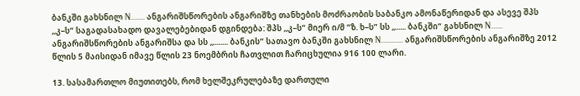ბანკში გახსნილ N....... ანგარიშსწორების ანგარიშზე თანხების მოძრაობის საბანკო ამონაწერიდან და ასევე შპს ,,კ–ს“ საგადასახადო დავალებებიდან დგინდება: შპს ,,კ–ს“ მიერ ი/მ “ზ. ხ–ს” სს ,,..... ბანკში“ გახსნილ N...... ანგარიშსწორების ანგარიშსა და სს ,,....... ბანკის“ სათავო ბანკში გახსნილ N........... ანგარიშსწორების ანგარიშზე 2012 წლის 5 მაისიდან იმავე წლის 23 ნოემბრის ჩათვლით ჩარიცხულია 916 100 ლარი.

13. სასამართლო მიუთითებს, რომ ხელშეკრულებაზე დართული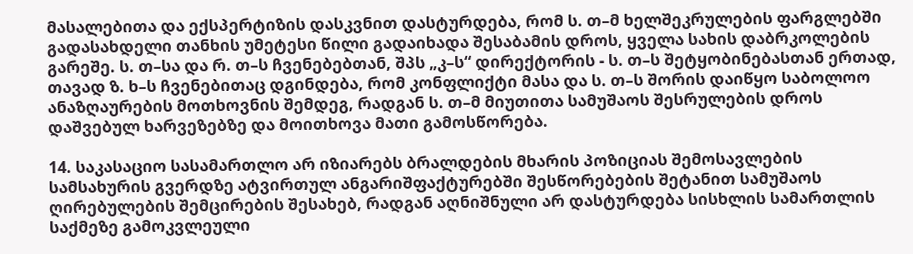მასალებითა და ექსპერტიზის დასკვნით დასტურდება, რომ ს. თ–მ ხელშეკრულების ფარგლებში გადასახდელი თანხის უმეტესი წილი გადაიხადა შესაბამის დროს, ყველა სახის დაბრკოლების გარეშე. ს. თ–სა და რ. თ–ს ჩვენებებთან, შპს „კ–ს“ დირექტორის - ს. თ–ს შეტყობინებასთან ერთად, თავად ზ. ხ–ს ჩვენებითაც დგინდება, რომ კონფლიქტი მასა და ს. თ–ს შორის დაიწყო საბოლოო ანაზღაურების მოთხოვნის შემდეგ, რადგან ს. თ–მ მიუთითა სამუშაოს შესრულების დროს დაშვებულ ხარვეზებზე და მოითხოვა მათი გამოსწორება.

14. საკასაციო სასამართლო არ იზიარებს ბრალდების მხარის პოზიციას შემოსავლების სამსახურის გვერდზე ატვირთულ ანგარიშფაქტურებში შესწორებების შეტანით სამუშაოს ღირებულების შემცირების შესახებ, რადგან აღნიშნული არ დასტურდება სისხლის სამართლის საქმეზე გამოკვლეული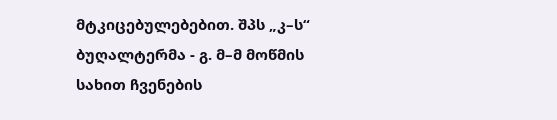მტკიცებულებებით. შპს „კ–ს“ ბუღალტერმა - გ. მ–მ მოწმის სახით ჩვენების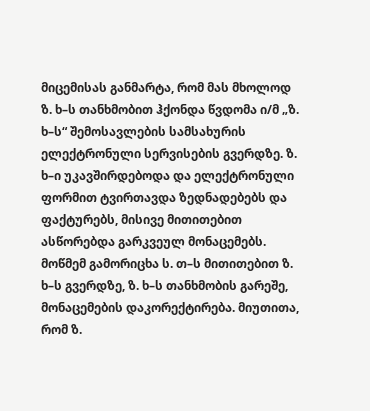მიცემისას განმარტა, რომ მას მხოლოდ ზ. ხ–ს თანხმობით ჰქონდა წვდომა ი/მ „ზ. ხ–ს“ შემოსავლების სამსახურის ელექტრონული სერვისების გვერდზე. ზ. ხ–ი უკავშირდებოდა და ელექტრონული ფორმით ტვირთავდა ზედნადებებს და ფაქტურებს, მისივე მითითებით ასწორებდა გარკვეულ მონაცემებს. მოწმემ გამორიცხა ს. თ–ს მითითებით ზ. ხ–ს გვერდზე, ზ. ხ–ს თანხმობის გარეშე, მონაცემების დაკორექტირება. მიუთითა, რომ ზ.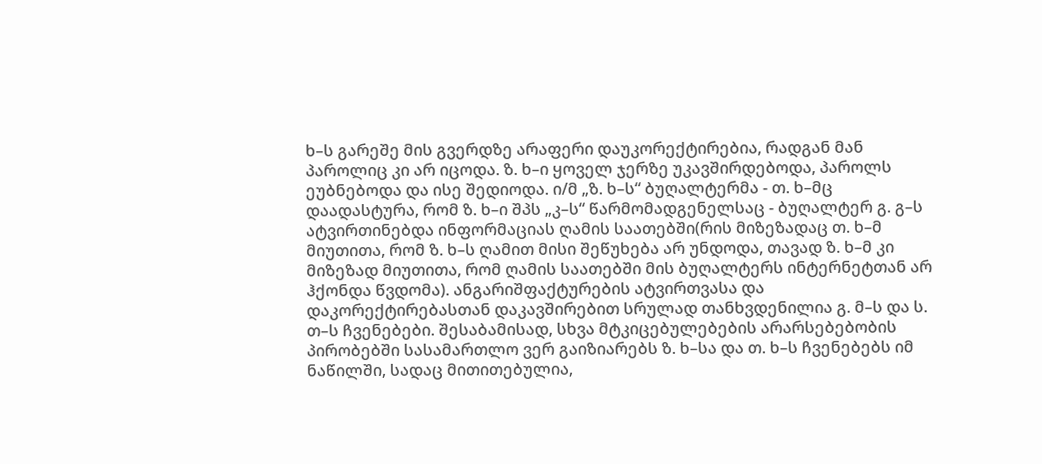ხ–ს გარეშე მის გვერდზე არაფერი დაუკორექტირებია, რადგან მან პაროლიც კი არ იცოდა. ზ. ხ–ი ყოველ ჯერზე უკავშირდებოდა, პაროლს ეუბნებოდა და ისე შედიოდა. ი/მ „ზ. ხ–ს“ ბუღალტერმა - თ. ხ–მც დაადასტურა, რომ ზ. ხ–ი შპს „კ–ს“ წარმომადგენელსაც - ბუღალტერ გ. გ–ს ატვირთინებდა ინფორმაციას ღამის საათებში(რის მიზეზადაც თ. ხ–მ მიუთითა, რომ ზ. ხ–ს ღამით მისი შეწუხება არ უნდოდა, თავად ზ. ხ–მ კი მიზეზად მიუთითა, რომ ღამის საათებში მის ბუღალტერს ინტერნეტთან არ ჰქონდა წვდომა). ანგარიშფაქტურების ატვირთვასა და დაკორექტირებასთან დაკავშირებით სრულად თანხვდენილია გ. მ–ს და ს. თ–ს ჩვენებები. შესაბამისად, სხვა მტკიცებულებების არარსებებობის პირობებში სასამართლო ვერ გაიზიარებს ზ. ხ–სა და თ. ხ–ს ჩვენებებს იმ ნაწილში, სადაც მითითებულია,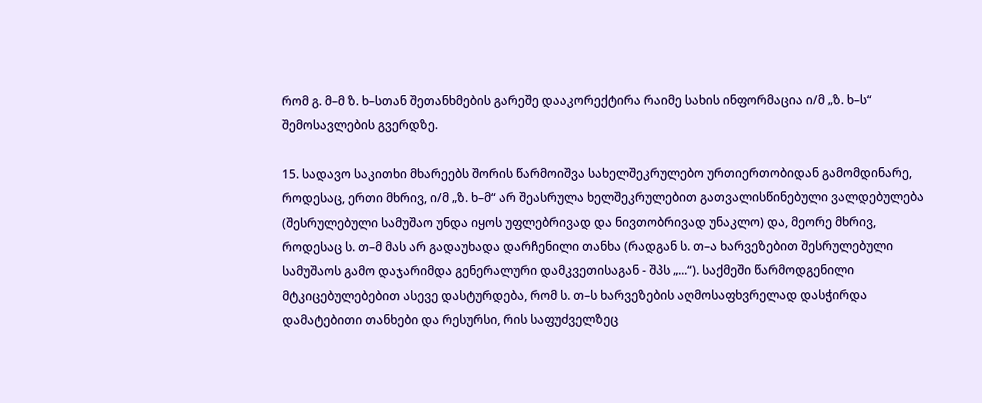რომ გ. მ–მ ზ. ხ–სთან შეთანხმების გარეშე დააკორექტირა რაიმე სახის ინფორმაცია ი/მ „ზ. ხ–ს“ შემოსავლების გვერდზე.

15. სადავო საკითხი მხარეებს შორის წარმოიშვა სახელშეკრულებო ურთიერთობიდან გამომდინარე, როდესაც, ერთი მხრივ, ი/მ „ზ. ხ–მ“ არ შეასრულა ხელშეკრულებით გათვალისწინებული ვალდებულება (შესრულებული სამუშაო უნდა იყოს უფლებრივად და ნივთობრივად უნაკლო) და, მეორე მხრივ, როდესაც ს. თ–მ მას არ გადაუხადა დარჩენილი თანხა (რადგან ს. თ–ა ხარვეზებით შესრულებული სამუშაოს გამო დაჯარიმდა გენერალური დამკვეთისაგან - შპს „...“). საქმეში წარმოდგენილი მტკიცებულებებით ასევე დასტურდება, რომ ს. თ–ს ხარვეზების აღმოსაფხვრელად დასჭირდა დამატებითი თანხები და რესურსი, რის საფუძველზეც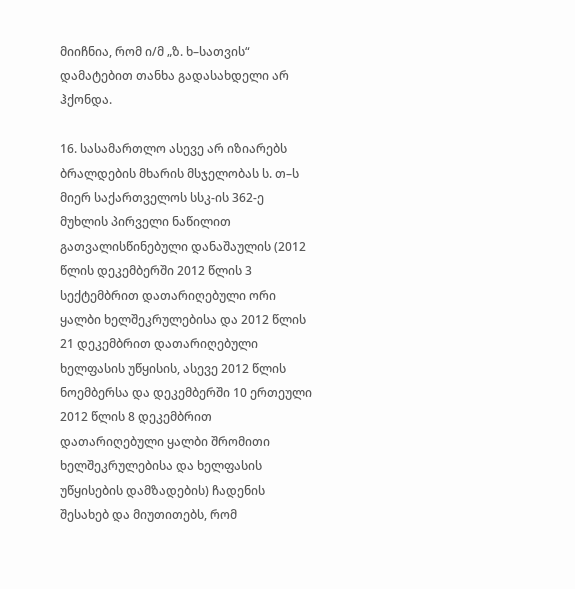მიიჩნია, რომ ი/მ „ზ. ხ–სათვის“ დამატებით თანხა გადასახდელი არ ჰქონდა.

16. სასამართლო ასევე არ იზიარებს ბრალდების მხარის მსჯელობას ს. თ–ს მიერ საქართველოს სსკ-ის 362-ე მუხლის პირველი ნაწილით გათვალისწინებული დანაშაულის (2012 წლის დეკემბერში 2012 წლის 3 სექტემბრით დათარიღებული ორი ყალბი ხელშეკრულებისა და 2012 წლის 21 დეკემბრით დათარიღებული ხელფასის უწყისის, ასევე 2012 წლის ნოემბერსა და დეკემბერში 10 ერთეული 2012 წლის 8 დეკემბრით დათარიღებული ყალბი შრომითი ხელშეკრულებისა და ხელფასის უწყისების დამზადების) ჩადენის შესახებ და მიუთითებს, რომ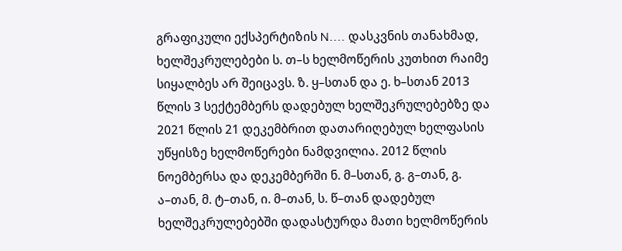გრაფიკული ექსპერტიზის N.... დასკვნის თანახმად, ხელშეკრულებები ს. თ–ს ხელმოწერის კუთხით რაიმე სიყალბეს არ შეიცავს. ზ. ყ–სთან და ე. ხ–სთან 2013 წლის 3 სექტემბერს დადებულ ხელშეკრულებებზე და 2021 წლის 21 დეკემბრით დათარიღებულ ხელფასის უწყისზე ხელმოწერები ნამდვილია. 2012 წლის ნოემბერსა და დეკემბერში ნ. მ–სთან, გ. გ–თან, გ. ა–თან, მ. ტ–თან, ი. მ–თან, ს. წ–თან დადებულ ხელშეკრულებებში დადასტურდა მათი ხელმოწერის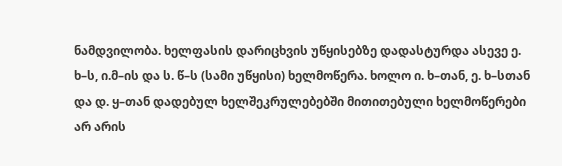ნამდვილობა. ხელფასის დარიცხვის უწყისებზე დადასტურდა ასევე ე. ხ–ს, ი.მ–ის და ს. წ–ს (სამი უწყისი) ხელმოწერა. ხოლო ი. ხ–თან, ე. ხ–სთან და დ. ყ–თან დადებულ ხელშეკრულებებში მითითებული ხელმოწერები არ არის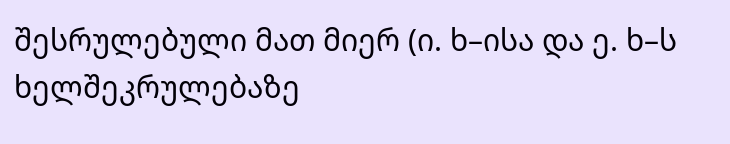შესრულებული მათ მიერ (ი. ხ–ისა და ე. ხ–ს ხელშეკრულებაზე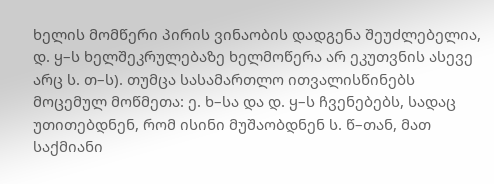ხელის მომწერი პირის ვინაობის დადგენა შეუძლებელია, დ. ყ–ს ხელშეკრულებაზე ხელმოწერა არ ეკუთვნის ასევე არც ს. თ–ს). თუმცა სასამართლო ითვალისწინებს მოცემულ მოწმეთა: ე. ხ–სა და დ. ყ–ს ჩვენებებს, სადაც უთითებდნენ, რომ ისინი მუშაობდნენ ს. წ–თან, მათ საქმიანი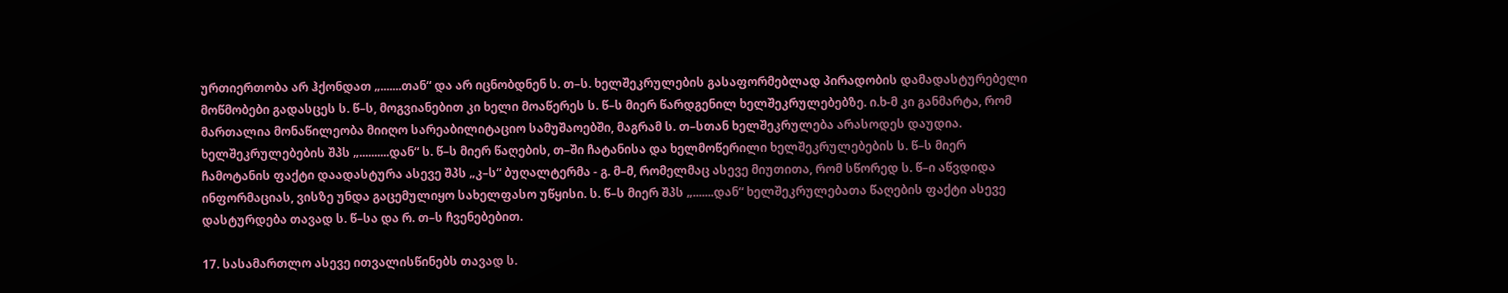ურთიერთობა არ ჰქონდათ „.......თან“ და არ იცნობდნენ ს. თ–ს. ხელშეკრულების გასაფორმებლად პირადობის დამადასტურებელი მოწმობები გადასცეს ს. წ–ს, მოგვიანებით კი ხელი მოაწერეს ს. წ–ს მიერ წარდგენილ ხელშეკრულებებზე. ი.ხ-მ კი განმარტა, რომ მართალია მონაწილეობა მიიღო სარეაბილიტაციო სამუშაოებში, მაგრამ ს. თ–სთან ხელშეკრულება არასოდეს დაუდია. ხელშეკრულებების შპს „..........დან“ ს. წ–ს მიერ წაღების, თ–ში ჩატანისა და ხელმოწერილი ხელშეკრულებების ს. წ–ს მიერ ჩამოტანის ფაქტი დაადასტურა ასევე შპს „კ–ს“ ბუღალტერმა - გ. მ–მ, რომელმაც ასევე მიუთითა, რომ სწორედ ს. წ–ი აწვდიდა ინფორმაციას, ვისზე უნდა გაცემულიყო სახელფასო უწყისი. ს. წ–ს მიერ შპს „.......დან“ ხელშეკრულებათა წაღების ფაქტი ასევე დასტურდება თავად ს. წ–სა და რ. თ–ს ჩვენებებით.

17. სასამართლო ასევე ითვალისწინებს თავად ს.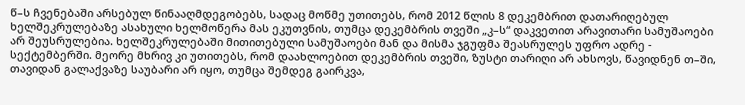წ–ს ჩვენებაში არსებულ წინააღმდეგობებს, სადაც მოწმე უთითებს, რომ 2012 წლის 8 დეკემბრით დათარიღებულ ხელშეკრულებაზე ასახული ხელმოწერა მას ეკუთვნის, თუმცა დეკემბრის თვეში „კ–ს“ დაკვეთით არავითარი სამუშაოები არ შეუსრულებია. ხელშეკრულებაში მითითებული სამუშაოები მან და მისმა ჯგუფმა შეასრულეს უფრო ადრე - სექტემბერში. მეორე მხრივ კი უთითებს, რომ დაახლოებით დეკემბრის თვეში, ზუსტი თარიღი არ ახსოვს, წავიდნენ თ–ში, თავიდან გალაქვაზე საუბარი არ იყო, თუმცა შემდეგ გაირკვა,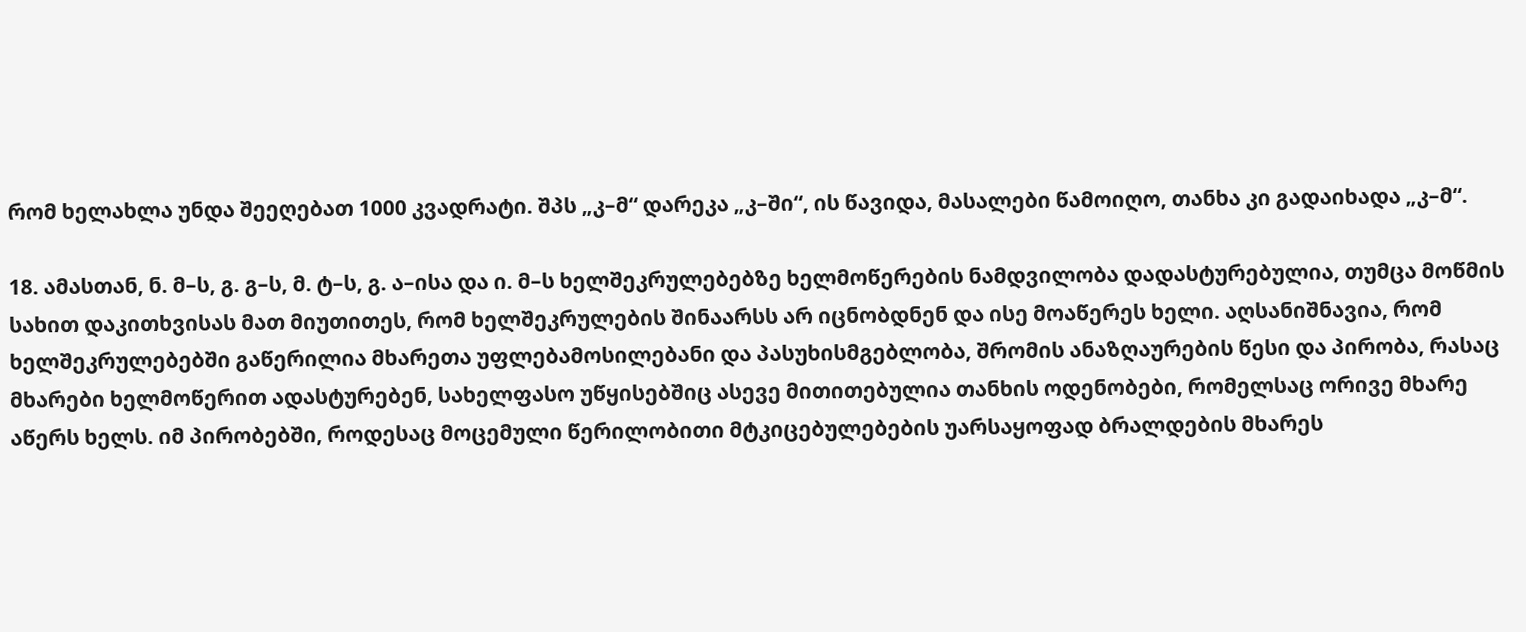რომ ხელახლა უნდა შეეღებათ 1000 კვადრატი. შპს „კ–მ“ დარეკა „კ–ში“, ის წავიდა, მასალები წამოიღო, თანხა კი გადაიხადა „კ–მ“.

18. ამასთან, ნ. მ–ს, გ. გ–ს, მ. ტ–ს, გ. ა–ისა და ი. მ–ს ხელშეკრულებებზე ხელმოწერების ნამდვილობა დადასტურებულია, თუმცა მოწმის სახით დაკითხვისას მათ მიუთითეს, რომ ხელშეკრულების შინაარსს არ იცნობდნენ და ისე მოაწერეს ხელი. აღსანიშნავია, რომ ხელშეკრულებებში გაწერილია მხარეთა უფლებამოსილებანი და პასუხისმგებლობა, შრომის ანაზღაურების წესი და პირობა, რასაც მხარები ხელმოწერით ადასტურებენ, სახელფასო უწყისებშიც ასევე მითითებულია თანხის ოდენობები, რომელსაც ორივე მხარე აწერს ხელს. იმ პირობებში, როდესაც მოცემული წერილობითი მტკიცებულებების უარსაყოფად ბრალდების მხარეს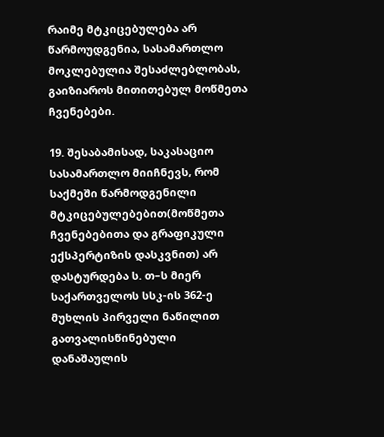რაიმე მტკიცებულება არ წარმოუდგენია, სასამართლო მოკლებულია შესაძლებლობას, გაიზიაროს მითითებულ მოწმეთა ჩვენებები.

19. შესაბამისად, საკასაციო სასამართლო მიიჩნევს, რომ საქმეში წარმოდგენილი მტკიცებულებებით(მოწმეთა ჩვენებებითა და გრაფიკული ექსპერტიზის დასკვნით) არ დასტურდება ს. თ–ს მიერ საქართველოს სსკ-ის 362-ე მუხლის პირველი ნაწილით გათვალისწინებული დანაშაულის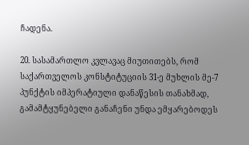ჩადენა.

20. სასამართლო კვლავაც მიუთითებს, რომ საქართველოს კონსტიტუციის 31-ე მუხლის მე-7 პუნქტის იმპერატიული დანაწესის თანახმად, გამამტყუნებელი განაჩენი უნდა ემყარებოდეს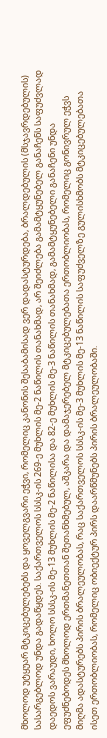მხოლოდ უტყუარ მტკიცებულებებს და ყოველგვარი ეჭვი, რომელიც კანონის შესაბამისად ვერ დადასტურდება, ბრალდებულის (მსჯავრდებულის) სასარგებლოდ უნდა გადაწყდეს. საქართველოს სსსკ-ის 269-ე მუხლის მე-2 ნაწილის თანახმად, არ შეიძლება გამამტყუნებელ განაჩენს საფუძვლად დაედოს ვარაუდი, ხოლო სსსკ-ის მე-13 მუხლის მე-2 ნაწილისა და 82-ე მუხლის მე-3 ნაწილის თანახმად, გამამტყუნებელი განაჩენი უნდა ეფუძნებოდეს მხოლოდ ერთმანეთთან შეთანხმებულ, აშკარა და დამაჯერებელ მტკიცებულებათა ერთობლიობას, რომელიც გონივრულ ეჭვს მიღმა ადასტურებს პირის ბრალეულობას, რაც საქართველოს სსსკ-ის მე-3 მუხლის მე-13 ნაწილის საფუძველზე გულისხმობს მტკიცებულებათა ისეთ ერთობლიობას, რომელიც ობიექტურ პირს დაარწმუნებს პირის ბრალეულობაში.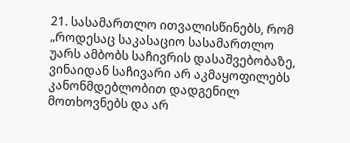21. სასამართლო ითვალისწინებს, რომ „როდესაც საკასაციო სასამართლო უარს ამბობს საჩივრის დასაშვებობაზე, ვინაიდან საჩივარი არ აკმაყოფილებს კანონმდებლობით დადგენილ მოთხოვნებს და არ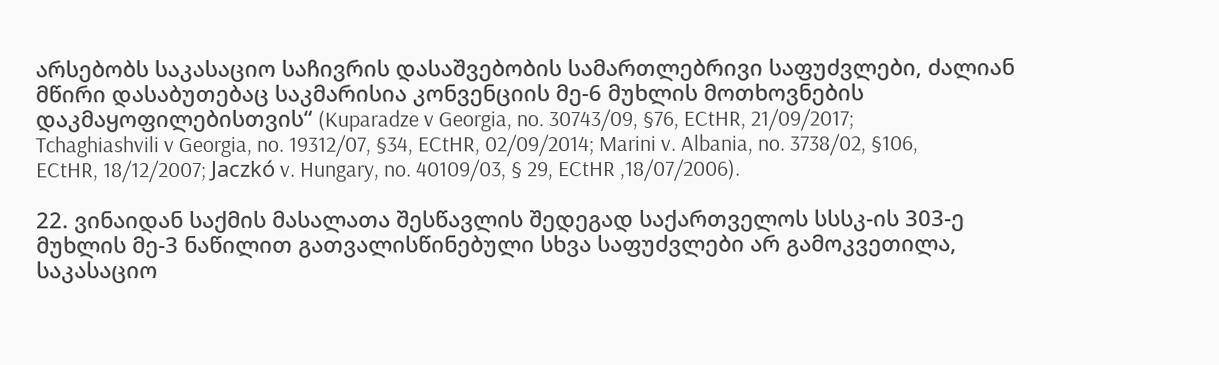არსებობს საკასაციო საჩივრის დასაშვებობის სამართლებრივი საფუძვლები, ძალიან მწირი დასაბუთებაც საკმარისია კონვენციის მე-6 მუხლის მოთხოვნების დაკმაყოფილებისთვის“ (Kuparadze v Georgia, no. 30743/09, §76, ECtHR, 21/09/2017; Tchaghiashvili v Georgia, no. 19312/07, §34, ECtHR, 02/09/2014; Marini v. Albania, no. 3738/02, §106, ECtHR, 18/12/2007; Jaczkó v. Hungary, no. 40109/03, § 29, ECtHR ,18/07/2006).

22. ვინაიდან საქმის მასალათა შესწავლის შედეგად საქართველოს სსსკ-ის 303-ე მუხლის მე-3 ნაწილით გათვალისწინებული სხვა საფუძვლები არ გამოკვეთილა, საკასაციო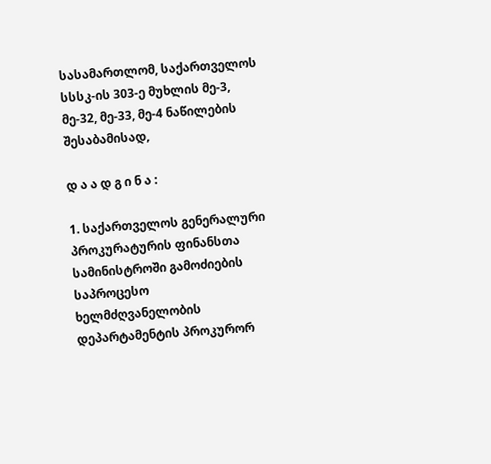სასამართლომ, საქართველოს სსსკ-ის 303-ე მუხლის მე-3, მე-32, მე-33, მე-4 ნაწილების შესაბამისად,

დ ა ა დ გ ი ნ ა :

1. საქართველოს გენერალური პროკურატურის ფინანსთა სამინისტროში გამოძიების საპროცესო ხელმძღვანელობის დეპარტამენტის პროკურორ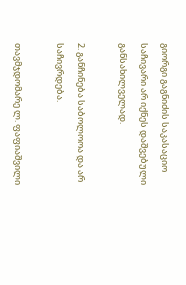გიორგი გაგნიძის საკასაციო საჩივარი არ იქნეს დაშვებული განსახილველად.

2. განჩინება საბოლოოა და არ საჩივრდება.

თავმჯდომარე ლ. ფაფიაშვილი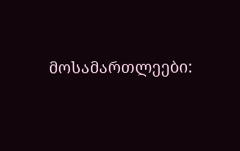მოსამართლეები: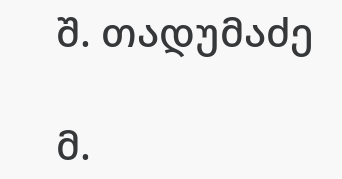შ. თადუმაძე

მ.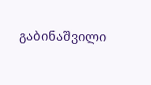გაბინაშვილი